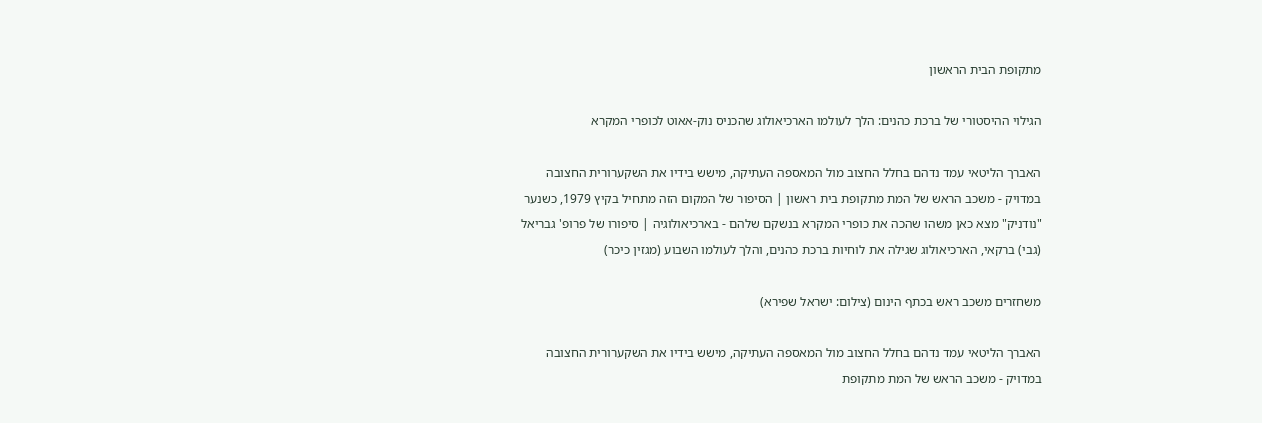מתקופת הבית הראשון

הגילוי ההיסטורי של ברכת כהנים: הלך לעולמו הארכיאולוג שהכניס נוק-אאוט לכופרי המקרא

האברך הליטאי עמד נדהם בחלל החצוב מול המאספה העתיקה, מישש בידיו את השקערורית החצובה במדויק - משכב הראש של המת מתקופת בית ראשון | הסיפור של המקום הזה מתחיל בקיץ 1979, כשנער "נודניק" מצא כאן משהו שהכה את כופרי המקרא בנשקם שלהם - בארכיאולוגיה | סיפורו של פרופ' גבריאל (גבי) ברקאי, הארכיאולוג שגילה את לוחיות ברכת כהנים, והלך לעולמו השבוע (מגזין כיכר)

משחזרים משכב ראש בכתף הינום (צילום: ישראל שפירא)

האברך הליטאי עמד נדהם בחלל החצוב מול המאספה העתיקה, מישש בידיו את השקערורית החצובה במדויק - משכב הראש של המת מתקופת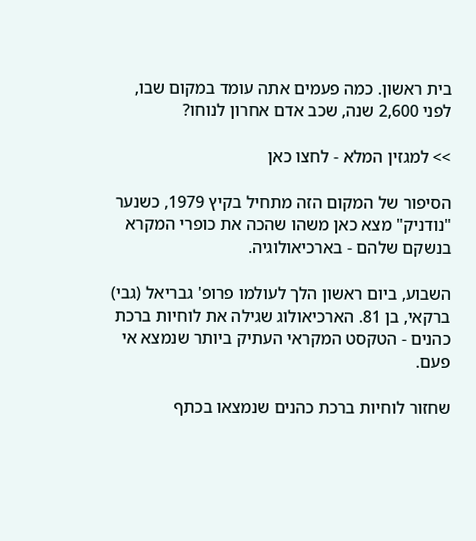בית ראשון. כמה פעמים אתה עומד במקום שבו, לפני 2,600 שנה, שכב אדם אחרון לנוחו?

>> למגזין המלא - לחצו כאן

הסיפור של המקום הזה מתחיל בקיץ 1979, כשנער "נודניק" מצא כאן משהו שהכה את כופרי המקרא בנשקם שלהם - בארכיאולוגיה.

השבוע, ביום ראשון הלך לעולמו פרופ' גבריאל (גבי) ברקאי, בן 81. הארכיאולוג שגילה את לוחיות ברכת כהנים - הטקסט המקראי העתיק ביותר שנמצא אי פעם.

שחזור לוחיות ברכת כהנים שנמצאו בכתף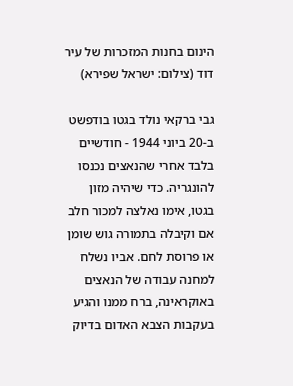הינום בחנות המזכרות של עיר דוד (צילום: ישראל שפירא)

גבי ברקאי נולד בגטו בודפשט ב-20 ביוני 1944 - חודשיים בלבד אחרי שהנאצים נכנסו להונגריה. כדי שיהיה מזון בגטו, אימו נאלצה למכור חלב אם וקיבלה בתמורה גוש שומן או פרוסת לחם. אביו נשלח למחנה עבודה של הנאצים באוקראינה, ברח ממנו והגיע בעקבות הצבא האדום בדיוק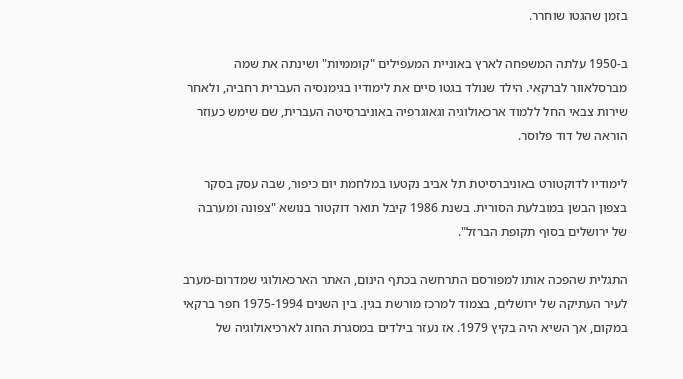בזמן שהגטו שוחרר.

ב-1950 עלתה המשפחה לארץ באוניית המעפילים "קוממיות" ושינתה את שמה מברסלאוור לברקאי. הילד שנולד בגטו סיים את לימודיו בגימנסיה העברית רחביה, ולאחר שירות צבאי החל ללמוד ארכאולוגיה וגאוגרפיה באוניברסיטה העברית, שם שימש כעוזר הוראה של דוד פלוסר.

לימודיו לדוקטורט באוניברסיטת תל אביב נקטעו במלחמת יום כיפור, שבה עסק בסקר בצפון הבשן במובלעת הסורית. בשנת 1986 קיבל תואר דוקטור בנושא "צפונה ומערבה של ירושלים בסוף תקופת הברזל".

התגלית שהפכה אותו למפורסם התרחשה בכתף הינום, האתר הארכאולוגי שמדרום-מערב לעיר העתיקה של ירושלים, בצמוד למרכז מורשת בגין. בין השנים 1975-1994 חפר ברקאי במקום, אך השיא היה בקיץ 1979. אז נעזר בילדים במסגרת החוג לארכיאולוגיה של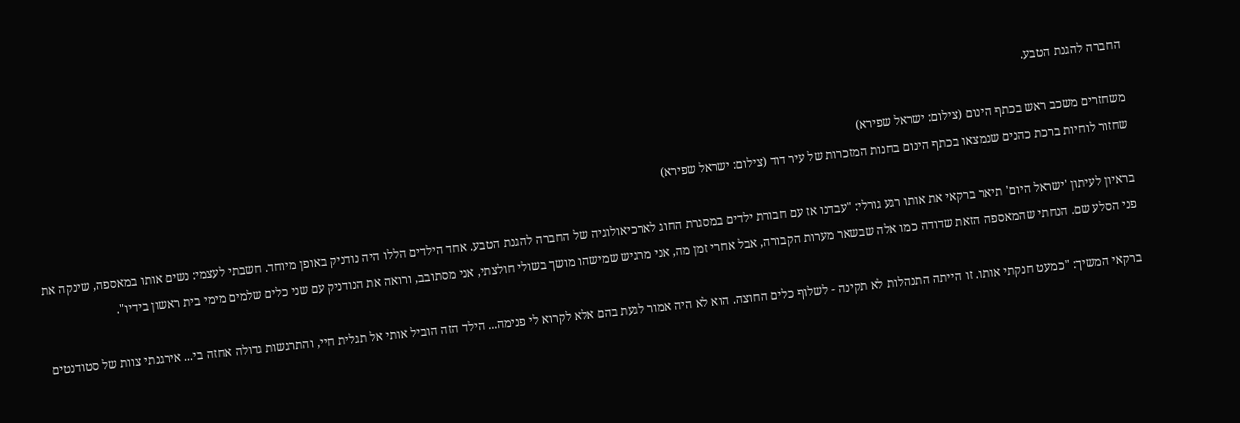החברה להגנת הטבע.

משחזרים משכב ראש בכתף הינום (צילום: ישראל שפירא)
שחזור לוחיות ברכת כהנים שנמצאו בכתף הינום בחנות המזכרות של עיר דוד (צילום: ישראל שפירא)

בראיון לעיתון 'ישראל היום' תיאר ברקאי את אותו רגע גורלי: "עבדנו אז עם חבורת ילדים במסגרת החוג לארכיאולוגיה של החברה להגנת הטבע. אחד הילדים הללו היה נודניק באופן מיוחד. חשבתי לעצמי: נשים אותו במאספה, שינקה את פני הסלע שם. הנחתי שהמאספה הזאת שדודה כמו אלה שבשאר מערות הקבורה, אבל אחרי זמן מה, אני מרגיש שמישהו מושך בשולי חולצתי, אני מסתובב, ורואה את הנודניק עם שני כלים שלמים מימי בית ראשון בידיו".

ברקאי המשיך: "כמעט חנקתי אותו. זו הייתה התנהלות לא תקינה - לשלוף כלים החוצה. הוא לא היה אמור לגעת בהם אלא לקרוא לי פנימה... הילד הזה הוביל אותי אל תגלית חיי, והתרגשות גדולה אחזה בי... אירגנתי צוות של סטודנטים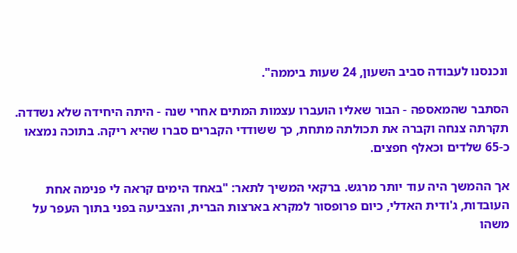ונכנסנו לעבודה סביב השעון, 24 שעות ביממה".

הסתבר שהמאספה - הבור שאליו הועברו עצמות המתים אחרי שנה - היתה היחידה שלא נשדדה. תקרתה צנחה וקברה את תכולתה מתחת, כך ששודדי הקברים סברו שהיא ריקה. בתוכה נמצאו כ-65 שלדים וכאלף חפצים.

אך ההמשך היה עוד יותר מרגש. ברקאי המשיך לתאר: "באחד הימים קראה לי פנימה אחת העובדות, ג'ודית האדלי, כיום פרופסור למקרא בארצות הברית, והצביעה בפני בתוך העפר על משהו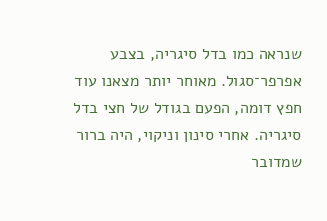שנראה כמו בדל סיגריה, בצבע אפרפר־סגול. מאוחר יותר מצאנו עוד חפץ דומה, הפעם בגודל של חצי בדל סיגריה. אחרי סינון וניקוי, היה ברור שמדובר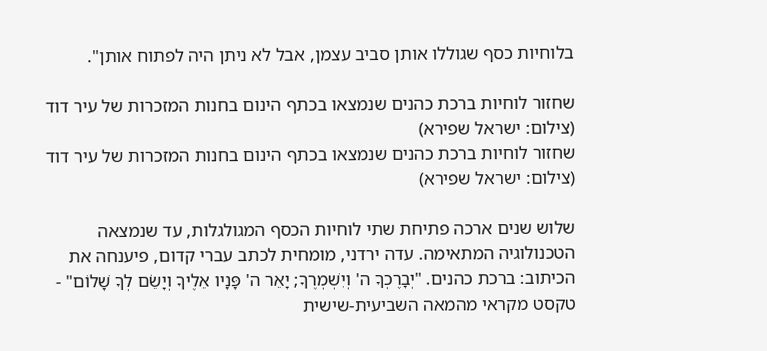בלוחיות כסף שגוללו אותן סביב עצמן, אבל לא ניתן היה לפתוח אותן".

שחזור לוחיות ברכת כהנים שנמצאו בכתף הינום בחנות המזכרות של עיר דוד (צילום: ישראל שפירא)
שחזור לוחיות ברכת כהנים שנמצאו בכתף הינום בחנות המזכרות של עיר דוד (צילום: ישראל שפירא)

שלוש שנים ארכה פתיחת שתי לוחיות הכסף המגולגלות, עד שנמצאה הטכנולוגיה המתאימה. עדה ירדני, מומחית לכתב עברי קדום, פיענחה את הכיתוב: ברכת כהנים. "יְבָרֶכְךָ ה' וְיִשְׁמְרֶךָ; יָאֵר ה' פָּנָיו אֵלֶיךָ וְיָשֵׂם לְךָ שָׁלוֹם" - טקסט מקראי מהמאה השביעית-שישית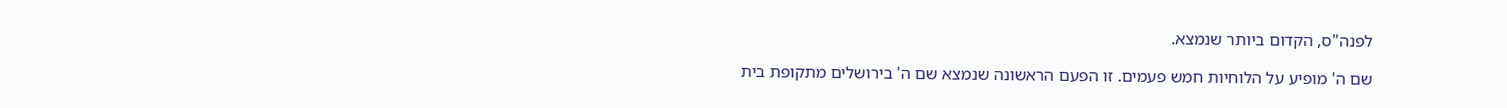לפנה"ס, הקדום ביותר שנמצא.

שם ה' מופיע על הלוחיות חמש פעמים. זו הפעם הראשונה שנמצא שם ה' בירושלים מתקופת בית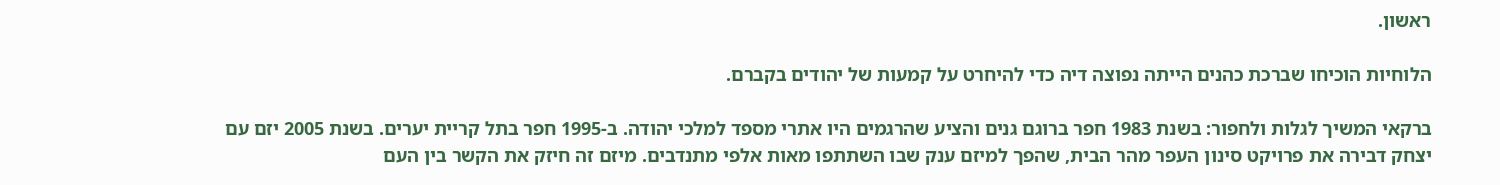ראשון.

הלוחיות הוכיחו שברכת כהנים הייתה נפוצה דיה כדי להיחרט על קמעות של יהודים בקברם.

ברקאי המשיך לגלות ולחפור: בשנת 1983 חפר ברוגם גנים והציע שהרגמים היו אתרי מספד למלכי יהודה. ב-1995 חפר בתל קריית יערים. בשנת 2005 יזם עם יצחק דבירה את פרויקט סינון העפר מהר הבית, שהפך למיזם ענק שבו השתתפו מאות אלפי מתנדבים. מיזם זה חיזק את הקשר בין העם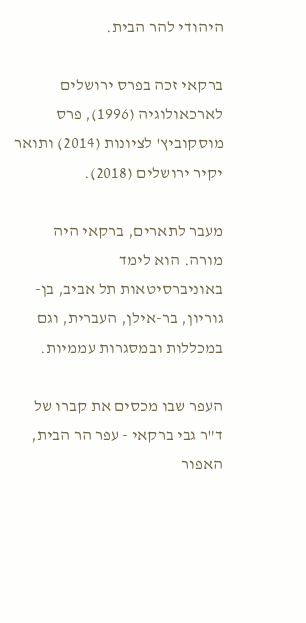היהודי להר הבית.

ברקאי זכה בפרס ירושלים לארכאולוגיה (1996), פרס מוסקוביץ' לציונות (2014) ותואר יקיר ירושלים (2018).

מעבר לתארים, ברקאי היה מורה. הוא לימד באוניברסיטאות תל אביב, בן-גוריון, בר-אילן, העברית, וגם במכללות ובמסגרות עממיות.

העפר שבו מכסים את קברו של ד"ר גבי ברקאי - עפר הר הבית, האפור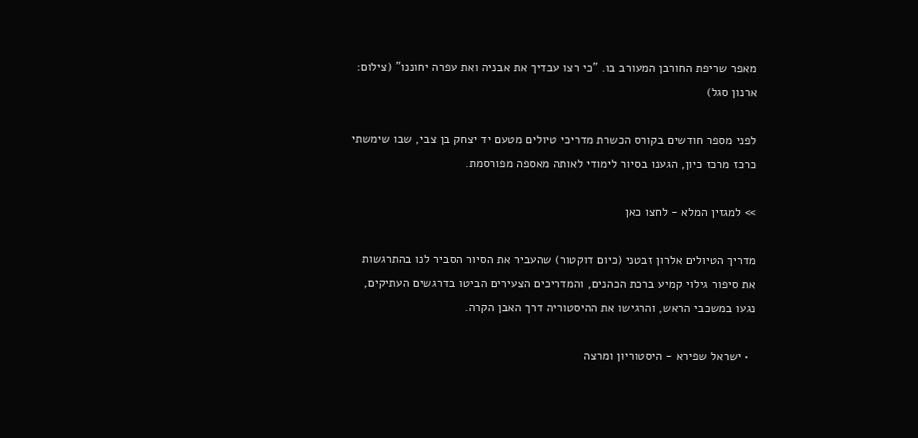מאפר שריפת החורבן המעורב בו. "כי רצו עבדיך את אבניה ואת עפרה יחוננו" (צילום: ארנון סגל)

לפני מספר חודשים בקורס הכשרת מדריכי טיולים מטעם יד יצחק בן צבי, שבו שימשתי כרכז מרכז כיון, הגענו בסיור לימודי לאותה מאספה מפורסמת.

>> למגזין המלא - לחצו כאן

מדריך הטיולים אלרון זבטני (כיום דוקטור) שהעביר את הסיור הסביר לנו בהתרגשות את סיפור גילוי קמיע ברכת הכהנים, והמדריכים הצעירים הביטו בדרגשים העתיקים, נגעו במשכבי הראש, והרגישו את ההיסטוריה דרך האבן הקרה.

  • ישראל שפירא - היסטוריון ומרצה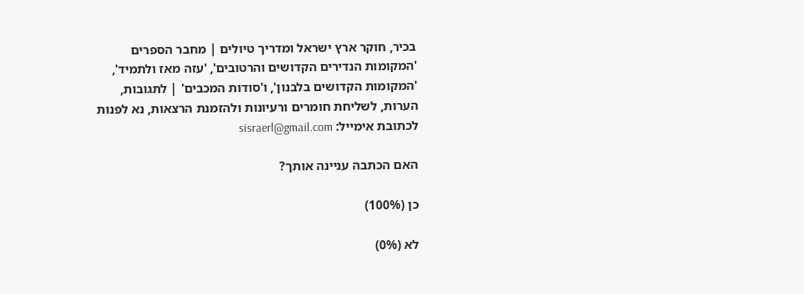בכיר, חוקר ארץ ישראל ומדריך טיולים | מחבר הספרים 'המקומות הנדירים הקדושים והרטובים', 'עזה מאז ולתמיד', 'המקומות הקדושים בלבנון', ו'סודות המכבים' | לתגובות, הערות, לשליחת חומרים ורעיונות ולהזמנת הרצאות, נא לפנות לכתובת אימייל: sisraerl@gmail.com

האם הכתבה עניינה אותך?

כן (100%)

לא (0%)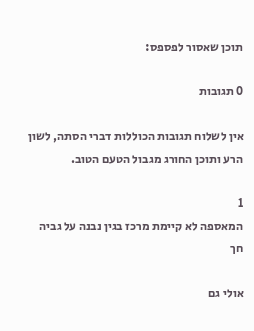תוכן שאסור לפספס:

0 תגובות

אין לשלוח תגובות הכוללות דברי הסתה, לשון הרע ותוכן החורג מגבול הטעם הטוב.

1
המאספה לא קיימת מרכז בגין נבנה על גביה
חך

אולי גם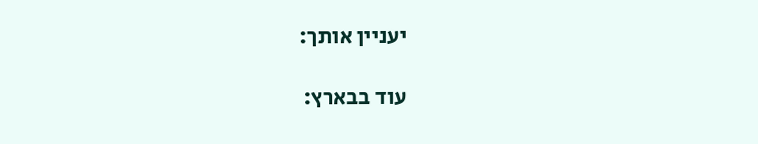יעניין אותך:

עוד בבארץ: